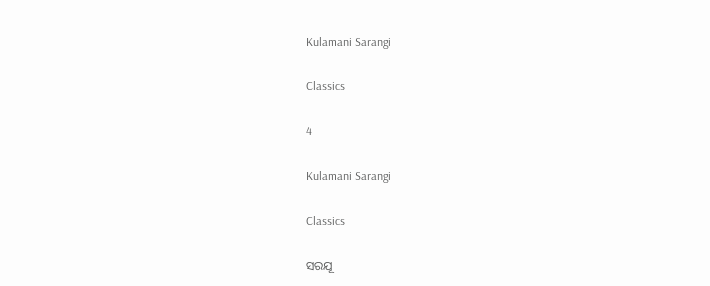Kulamani Sarangi

Classics

4

Kulamani Sarangi

Classics

ସରଯୂ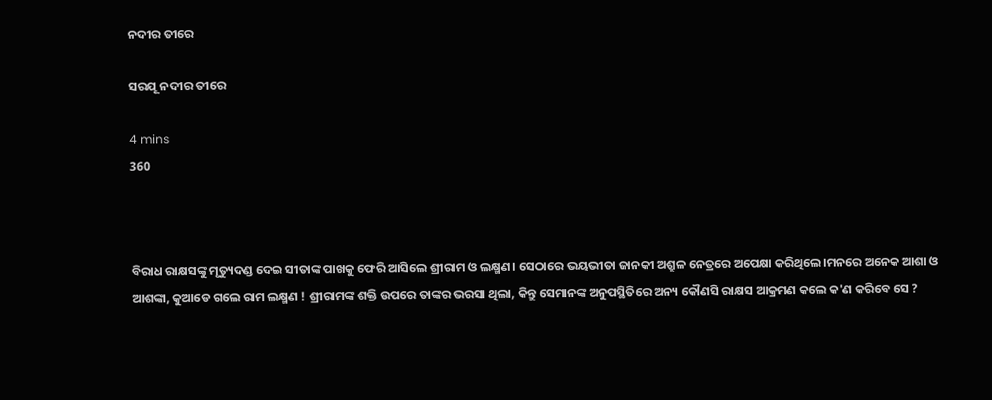ନଦୀର ତୀରେ

ସରଯୂ ନଦୀର ତୀରେ

4 mins
360



ବିରାଧ ରାକ୍ଷସଙ୍କୁ ମୃତ୍ୟୁଦଣ୍ଡ ଦେଇ ସୀତାଙ୍କ ପାଖକୁ ଫେରି ଆସିଲେ ଶ୍ରୀରାମ ଓ ଲକ୍ଷ୍ମଣ। ସେଠାରେ ଭୟଭୀତା ଜାନକୀ ଅଶ୍ରୁଳ ନେତ୍ରରେ ଅପେକ୍ଷା କରିଥିଲେ।ମନରେ ଅନେକ ଆଶା ଓ ଆଶଙ୍କା, କୁଆଡେ ଗଲେ ରାମ ଲକ୍ଷ୍ମଣ ! ଶ୍ରୀରାମଙ୍କ ଶକ୍ତି ଉପରେ ତାଙ୍କର ଭରସା ଥିଲା, କିନ୍ତୁ ସେମାନଙ୍କ ଅନୁପସ୍ଥିତିରେ ଅନ୍ୟ କୌଣସି ରାକ୍ଷସ ଆକ୍ରମଣ କଲେ କ'ଣ କରିବେ ସେ ?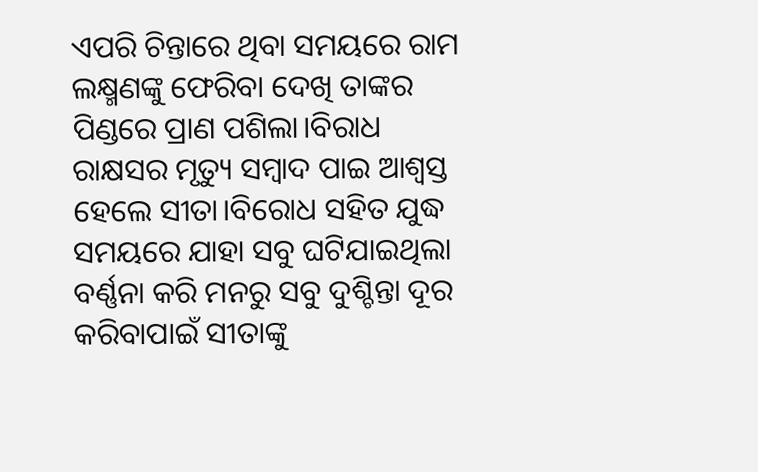ଏପରି ଚିନ୍ତାରେ ଥିବା ସମୟରେ ରାମ ଲକ୍ଷ୍ମଣଙ୍କୁ ଫେରିବା ଦେଖି ତାଙ୍କର ପିଣ୍ଡରେ ପ୍ରାଣ ପଶିଲା।ବିରାଧ ରାକ୍ଷସର ମୃତ୍ୟୁ ସମ୍ବାଦ ପାଇ ଆଶ୍ବସ୍ତ ହେଲେ ସୀତା।ବିରୋଧ ସହିତ ଯୁଦ୍ଧ ସମୟରେ ଯାହା ସବୁ ଘଟିଯାଇଥିଲା ବର୍ଣ୍ଣନା କରି ମନରୁ ସବୁ ଦୁଶ୍ଚିନ୍ତା ଦୂର କରିବାପାଇଁ ସୀତାଙ୍କୁ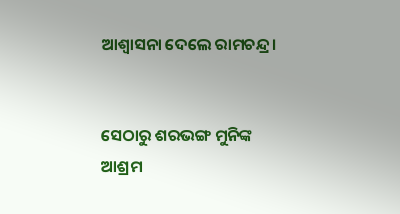ଆଶ୍ଵାସନା ଦେଲେ ରାମଚନ୍ଦ୍ର।


ସେଠାରୁ ଶରଭଙ୍ଗ ମୁନିଙ୍କ ଆଶ୍ରମ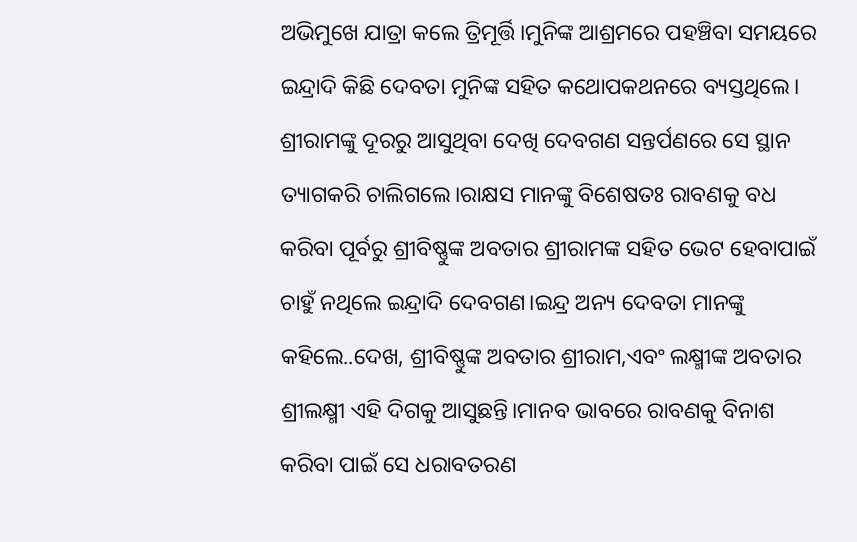ଅଭିମୁଖେ ଯାତ୍ରା କଲେ ତ୍ରିମୂର୍ତ୍ତି।ମୁନିଙ୍କ ଆଶ୍ରମରେ ପହଞ୍ଚିବା ସମୟରେ ଇନ୍ଦ୍ରାଦି କିଛି ଦେବତା ‌ମୁନିଙ୍କ ସହିତ କଥୋପକଥନରେ ବ୍ୟସ୍ତଥିଲେ। ଶ୍ରୀରାମଙ୍କୁ ଦୂରରୁ ଆସୁଥିବା ଦେଖି ଦେବଗଣ ସନ୍ତର୍ପଣରେ ସେ ସ୍ଥାନ ତ୍ୟାଗକରି ଚାଲିଗଲେ।ରାକ୍ଷସ ମାନଙ୍କୁ ବିଶେଷତଃ ରାବଣକୁ ବଧ କରିବା ପୂର୍ବରୁ ଶ୍ରୀବିଷ୍ଣୁଙ୍କ ଅବତାର ଶ୍ରୀରାମଙ୍କ ସହିତ ଭେଟ ହେବାପାଇଁ ଚାହୁଁ ନଥିଲେ ଇନ୍ଦ୍ରାଦି ଦେବଗଣ।ଇନ୍ଦ୍ର ଅନ୍ୟ ଦେବତା ମାନଙ୍କୁ କହିଲେ..ଦେଖ, ଶ୍ରୀବିଷ୍ଣୁଙ୍କ ଅବତାର ଶ୍ରୀରାମ,ଏବଂ ଲକ୍ଷ୍ମୀଙ୍କ ଅବତାର ଶ୍ରୀଲକ୍ଷ୍ମୀ ଏହି ଦିଗକୁ ଆସୁଛନ୍ତି।ମାନବ ଭାବରେ ରାବଣକୁ ବିନାଶ କରିବା ପାଇଁ ସେ ଧରାବତରଣ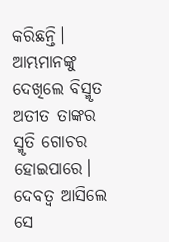କରିଛନ୍ତି। ଆମ୍ଭମାନଙ୍କୁ ଦେଖିଲେ ବିସ୍ମୃତ ଅତୀତ ତାଙ୍କର ସ୍ମୃତି ଗୋଚର ହୋଇପାରେ। ଦେବତ୍ବ ଆସିଲେ ସେ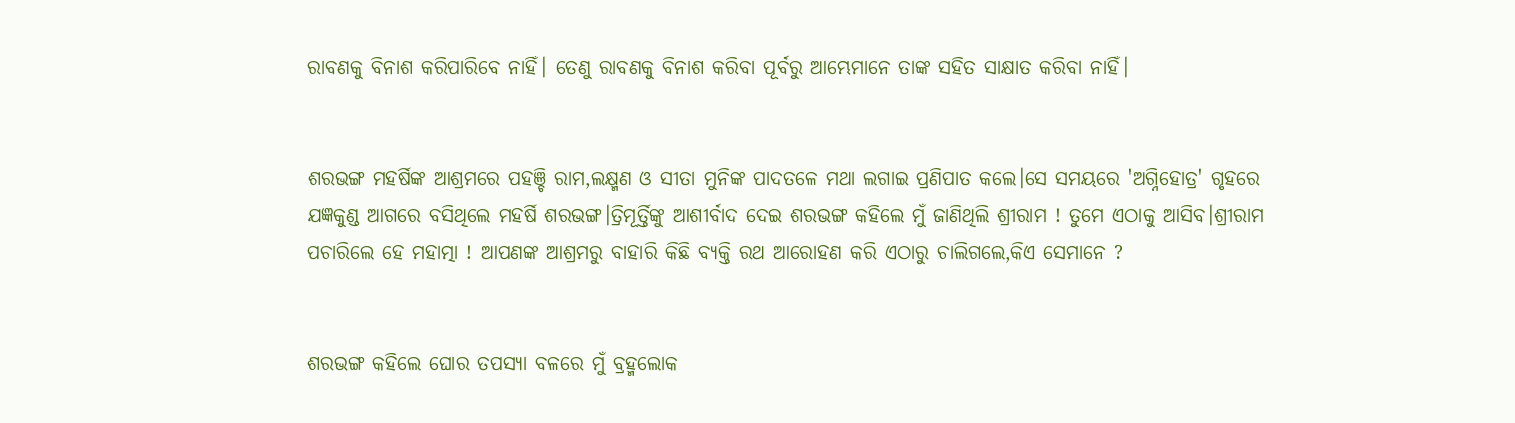ରାବଣକୁ ବିନାଶ କରିପାରିବେ ନାହିଁ। ତେଣୁ ରାବଣକୁ ବିନାଶ କରିବା ପୂର୍ବରୁ ଆମ୍ଭେମାନେ ତାଙ୍କ ସହିତ ସାକ୍ଷାତ କରିବା ନାହିଁ।


ଶରଭଙ୍ଗ ମହର୍ଷିଙ୍କ ଆଶ୍ରମରେ ପହଞ୍ଚି ରାମ,ଲକ୍ଷ୍ମଣ ଓ ସୀତା ମୁନିଙ୍କ ପାଦତଳେ ମଥା ଲଗାଇ ପ୍ରଣିପାତ କଲେ।ସେ ସମୟରେ 'ଅଗ୍ନିହୋତ୍ର' ଗୃହରେ ଯଜ୍ଞକୁଣ୍ଡ ଆଗରେ ବସିଥିଲେ ମହର୍ଷି ଶରଭଙ୍ଗ।ତ୍ରିମୂର୍ତ୍ତିଙ୍କୁ ଆଶୀର୍ବାଦ ଦେଇ ଶରଭଙ୍ଗ କହିଲେ ମୁଁ ଜାଣିଥିଲି ଶ୍ରୀରାମ ! ତୁମେ ଏଠାକୁ ଆସିବ।ଶ୍ରୀରାମ ପଚାରିଲେ ହେ ମହାତ୍ମା ! ଆପଣଙ୍କ ଆଶ୍ରମରୁ ବାହାରି କିଛି ବ୍ୟକ୍ତି ରଥ ଆରୋହଣ କରି ଏଠାରୁ ଚାଲିଗଲେ,କିଏ ସେମାନେ ?


ଶରଭଙ୍ଗ କହିଲେ ଘୋର ତପସ୍ୟା ବଳରେ ମୁଁ ବ୍ରହ୍ମଲୋକ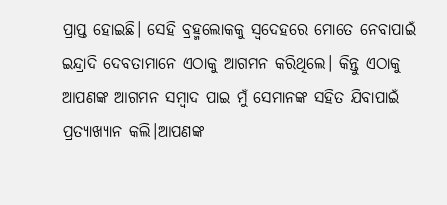ପ୍ରାପ୍ତ ହୋଇଛି। ସେହି ବ୍ରହ୍ମଲୋକକୁ ସ୍ବଦେହରେ ମୋତେ ନେବାପାଇଁ ଇନ୍ଦ୍ରାଦି ଦେବତାମାନେ ଏଠାକୁ ଆଗମନ କରିଥିଲେ। କିନ୍ତୁ ଏଠାକୁ ଆପଣଙ୍କ ଆଗମନ ସମ୍ବାଦ ପାଇ ମୁଁ ସେମାନଙ୍କ ସହିତ ଯିବାପାଇଁ ପ୍ରତ୍ୟାଖ୍ୟାନ କଲି।ଆପଣଙ୍କ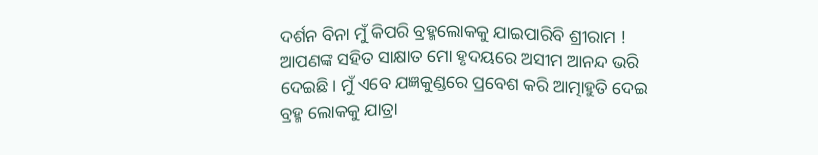ଦର୍ଶନ ବିନା ମୁଁ କିପରି ବ୍ରହ୍ମଲୋକକୁ ଯାଇପାରିବି ଶ୍ରୀରାମ ! ଆପଣଙ୍କ ସହିତ ସାକ୍ଷାତ ମୋ ହୃଦୟରେ ଅସୀମ ଆନନ୍ଦ ଭରି ଦେଇଛି। ମୁଁ ଏବେ ଯଜ୍ଞକୁଣ୍ଡରେ ପ୍ରବେଶ କରି ଆତ୍ମାହୁତି ଦେଇ ବ୍ରହ୍ମ ଲୋକକୁ ଯାତ୍ରା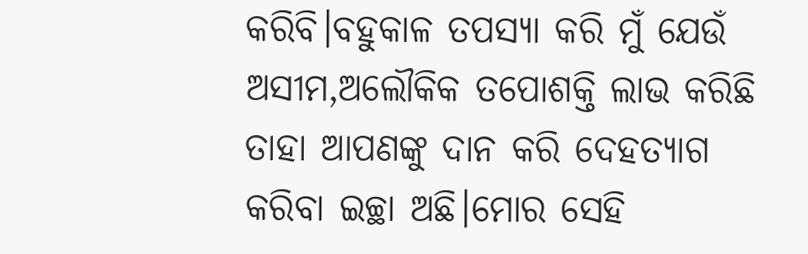କରିବି।ବହୁକାଳ ତପସ୍ୟା କରି ମୁଁ ଯେଉଁ ଅସୀମ,ଅଲୌକିକ ତପୋଶକ୍ତି ଲାଭ କରିଛି ତାହା ଆପଣଙ୍କୁ ଦାନ କରି ଦେହତ୍ୟାଗ କରିବା ଇଚ୍ଛା ଅଛି।ମୋର ସେହି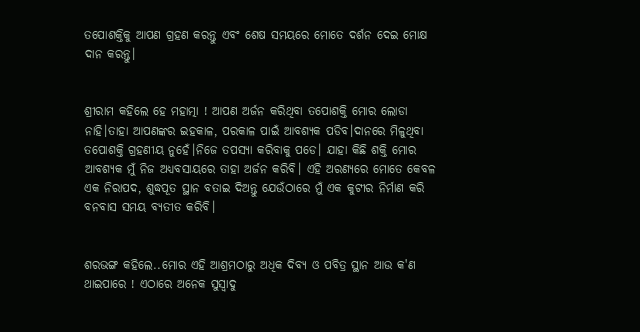ତପୋଶକ୍ତିକୁ ଆପଣ ଗ୍ରହଣ କରନ୍ତୁ ଏବଂ ଶେଷ ସମୟରେ ମୋତେ ଦର୍ଶନ ଦେଇ ମୋକ୍ଷ ଦାନ କରନ୍ତୁ।


ଶ୍ରୀରାମ କହିଲେ ହେ ମହାତ୍ମା ! ଆପଣ ଅର୍ଜନ କରିଥିବା ତପୋଶକ୍ତି ମୋର ଲୋଡା ନାହି।ତାହା ଆପଣଙ୍କର ଇହକାଳ, ପରକାଳ ପାଇଁ ଆବଶ୍ୟକ ପଡିବ।ଦାନରେ ମିଳୁଥିବା ତପୋଶକ୍ତି ଗ୍ରହଣୀୟ ନୁହେଁ।ନିଜେ ତପସ୍ୟା କରିବାକୁ ପଡେ। ଯାହା କିଛି ଶକ୍ତି ମୋର ଆବଶ୍ୟକ ମୁଁ ନିଜ ଅଧ୍ୟବସାୟରେ ତାହା ଅର୍ଜନ କରିବି। ଏହି ଅରଣ୍ୟରେ ମୋତେ କେବଳ ଏକ ନିରାପଦ, ଶୁଦ୍ଧପୂତ ସ୍ଥାନ ବତାଇ ଦିଅନ୍ତୁ ଯେଉଁଠାରେ ମୁଁ ଏକ କୁଟୀର ନିର୍ମାଣ କରି ବନବାସ ସମୟ ବ୍ୟତୀତ କରିବି।


ଶରଭଙ୍ଗ କହିଲେ..ମୋର ଏହି ଆଶ୍ରମଠାରୁ ଅଧିକ ଦିବ୍ୟ ଓ ପବିତ୍ର ସ୍ଥାନ ଆଉ କ'ଣ ଥାଇପାରେ ! ଏଠାରେ ଅନେକ ସୁସ୍ବାଦୁ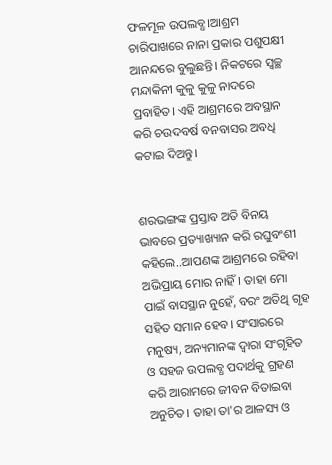ଫଳମୂଳ ଉପଲବ୍ଧ।ଆଶ୍ରମ ଚାରିପାଖରେ ନାନା ପ୍ରକାର ପଶୁପକ୍ଷୀ ଆନନ୍ଦରେ ବୁଲୁଛନ୍ତି। ନିକଟରେ ସ୍ୱଚ୍ଛ ମନ୍ଦାକିନୀ କୁଳୁ କୁଳୁ ନାଦରେ ପ୍ରବାହିତ। ଏହି ଆଶ୍ରମରେ ଅବସ୍ଥାନ କରି ଚଉଦବର୍ଷ ବନବାସର ଅବଧି କଟାଇ ଦିଅନ୍ତୁ।


ଶରଭଙ୍ଗଙ୍କ ପ୍ରସ୍ତାବ ଅତି ବିନୟ ଭାବରେ ପ୍ରତ୍ୟାଖ୍ୟାନ କରି ରଘୁବଂଶୀ କହିଲେ..ଆପଣଙ୍କ ଆଶ୍ରମରେ ରହିବା ଅଭିପ୍ରାୟ ମୋର ନାହିଁ। ତାହା ମୋ ପାଇଁ ବାସସ୍ଥାନ ନୁହେଁ, ବରଂ ଅତିଥି ଗୃହ ସହିତ ସମାନ ହେବ। ସଂସାରରେ ମନୁଷ୍ୟ, ଅନ୍ୟମାନଙ୍କ ଦ୍ଵାରା ସଂଗୃହିତ ଓ ସହଜ ଉପଲବ୍ଧ ପଦାର୍ଥକୁ ଗ୍ରହଣ କରି ଆରାମରେ ଜୀବନ ବିତାଇବା ଅନୁଚିତ। ତାହା ତା'ର ଆଳସ୍ୟ ଓ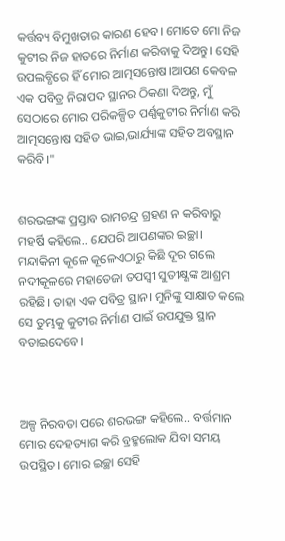କର୍ତ୍ତବ୍ୟ ବିମୁଖତାର କାରଣ ହେବ। ମୋତେ ମୋ ନିଜ କୁଟୀର ନିଜ ହାତରେ ନିର୍ମାଣ କରିବାକୁ ଦିଅନ୍ତୁ। ସେହି ଉପଲବ୍ଧିରେ ହିଁ ମୋର ଆତ୍ମସନ୍ତୋଷ।ଆପଣ କେବଳ ଏକ ପବିତ୍ର ନିରାପଦ ସ୍ଥାନର ଠିକଣା ଦିଅନ୍ତୁ, ମୁଁ ସେଠାରେ ମୋର ପରିକଳ୍ପିତ ପର୍ଣ୍ଣକୁଟୀର ନିର୍ମାଣ କରି ଆତ୍ମସନ୍ତୋଷ ସହିତ ଭାଇ,ଭାର୍ଯ୍ୟାଙ୍କ ସହିତ ଅବସ୍ଥାନ କରିବି।"


ଶରଭଙ୍ଗଙ୍କ ପ୍ରସ୍ତାବ ରାମଚନ୍ଦ୍ର ଗ୍ରହଣ ନ କରିବାରୁ ମହର୍ଷି କହିଲେ.. ଯେପରି ଆପଣଙ୍କର ଇଚ୍ଛା। ମନ୍ଦାକିନୀ କୂଳେ କୂଳେଏଠାରୁ କିଛି ଦୂର ଗଲେ ନଦୀକୂଳରେ ମହାତେଜା ତପସ୍ୱୀ ସୁତୀକ୍ଷ୍ଣଙ୍କ ଆଶ୍ରମ ରହିଛି। ତାହା ଏକ ପବିତ୍ର ସ୍ଥାନ। ମୁନିଙ୍କୁ ସାକ୍ଷାତ କଲେ ସେ ତୁମ୍ଭକୁ କୁଟୀର ନିର୍ମାଣ ପାଇଁ ଉପଯୁକ୍ତ ସ୍ଥାନ ବତାଇଦେବେ।



ଅଳ୍ପ ନିରବତା ପରେ ଶରଭଙ୍ଗ କହିଲେ.. ବର୍ତ୍ତମାନ ମୋର ଦେହତ୍ୟାଗ କରି ବ୍ରହ୍ମଲୋକ ଯିବା ସମୟ ଉପସ୍ଥିତ। ମୋର ଇଚ୍ଛା ସେହି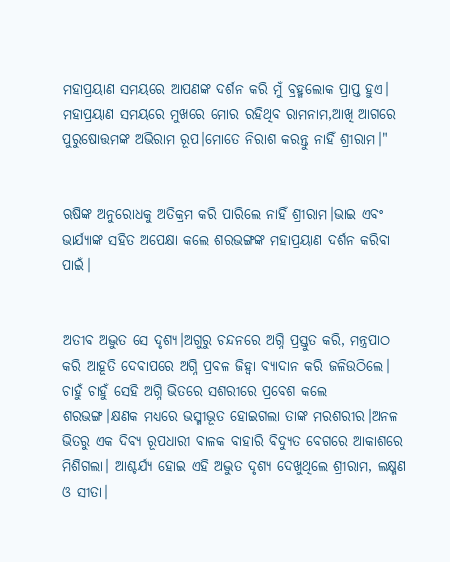ମହାପ୍ରୟାଣ ସମୟରେ ଆପଣଙ୍କ ଦର୍ଶନ କରି ମୁଁ ବ୍ରହ୍ମଲୋକ ପ୍ରାପ୍ତ ହୁଏ। ମହାପ୍ରୟାଣ ସମୟରେ ମୁଖରେ ମୋର ରହିଥିବ ରାମନାମ,ଆଖି ଆଗରେ ପୁରୁଷୋତ୍ତମଙ୍କ ଅଭିରାମ ରୂପ।ମୋତେ ନିରାଶ କରନ୍ତୁ ନାହିଁ ଶ୍ରୀରାମ।"


ଋଷିଙ୍କ ଅନୁରୋଧକୁ ଅତିକ୍ରମ କରି ପାରିଲେ ନାହିଁ ଶ୍ରୀରାମ।ଭାଇ ଏବଂ ଭାର୍ଯ୍ୟାଙ୍କ ସହିତ ଅପେକ୍ଷା କଲେ ଶରଭଙ୍ଗଙ୍କ ମହାପ୍ରୟାଣ ଦର୍ଶନ କରିବା ପାଇଁ।


ଅତୀବ ଅଦ୍ଭୁତ ସେ ଦୃଶ୍ୟ।ଅଗୁରୁ ଚନ୍ଦନରେ ଅଗ୍ନି ପ୍ରସ୍ତୁତ କରି, ମନ୍ତ୍ରପାଠ କରି ଆହୂତି ଦେବାପରେ ଅଗ୍ନି ପ୍ରବଳ ଜିହ୍ୱା ବ୍ୟାଦାନ କରି ଜଳିଉଠିଲେ। ଚାହୁଁ ଚାହୁଁ ସେହି ଅଗ୍ନି ଭିତରେ ସଶରୀରେ ପ୍ରବେଶ କଲେ ଶରଭଙ୍ଗ।କ୍ଷଣକ ମଧ୍ୟରେ ଭସ୍ମୀଭୂତ ହୋଇଗଲା ତାଙ୍କ ମରଶରୀର।ଅନଳ ଭିତରୁ ଏକ ଦିବ୍ୟ ରୂପଧାରୀ ବାଳକ ବାହାରି ବିଦ୍ୟୁତ ବେଗରେ ଆକାଶରେ ମିଶିଗଲା। ଆଶ୍ଚର୍ଯ୍ୟ ହୋଇ ଏହି ଅଦ୍ଭୁତ ଦୃଶ୍ୟ ଦେଖୁଥିଲେ ଶ୍ରୀରାମ, ଲକ୍ଷ୍ମଣ ଓ ସୀତା।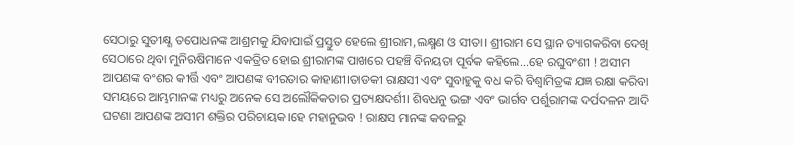ସେଠାରୁ ସୁତୀକ୍ଷ୍ଣ ତପୋଧନଙ୍କ ଆଶ୍ରମକୁ ଯିବାପାଇଁ ପ୍ରସ୍ତୁତ ହେଲେ ଶ୍ରୀରାମ,ଲକ୍ଷ୍ମଣ ଓ ସୀତା। ଶ୍ରୀରାମ ସେ ସ୍ଥାନ ତ୍ୟାଗକରିବା ଦେଖି ସେଠାରେ ଥିବା ମୁନିଋଷିମାନେ ଏକତ୍ରିତ ହୋଇ ଶ୍ରୀରାମଙ୍କ ପାଖରେ ପହଞ୍ଚି ବିନୟତା ପୂର୍ବକ କହିଲେ...ହେ ରଘୁବଂଶୀ ! ଅସୀମ ଆପଣଙ୍କ ବଂଶର କୀର୍ତ୍ତି ଏବଂ ଆପଣଙ୍କ ବୀରତାର କାହାଣୀ।ତାଡକୀ ରାକ୍ଷସୀ ଏବଂ ସୁବାହୁକୁ ବଧ କରି ବିଶ୍ଵାମିତ୍ରଙ୍କ ଯଜ୍ଞ ରକ୍ଷା କରିବା ସମୟରେ ଆମ୍ଭମାନଙ୍କ ମଧ୍ୟରୁ ଅନେକ ସେ ଅଲୌକିକତାର ପ୍ରତ୍ୟକ୍ଷଦର୍ଶୀ। ଶିବଧନୁ ଭଙ୍ଗ ଏବଂ ଭାର୍ଗବ ପର୍ଶୁରାମଙ୍କ ଦର୍ପଦଳନ ଆଦି ଘଟଣା ଆପଣଙ୍କ ଅସୀମ ଶକ୍ତିର ପରିଚାୟକ।ହେ ମହାନୁଭବ ! ରାକ୍ଷସ ମାନଙ୍କ କବଳରୁ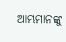ଆମ୍ଭମାନଙ୍କୁ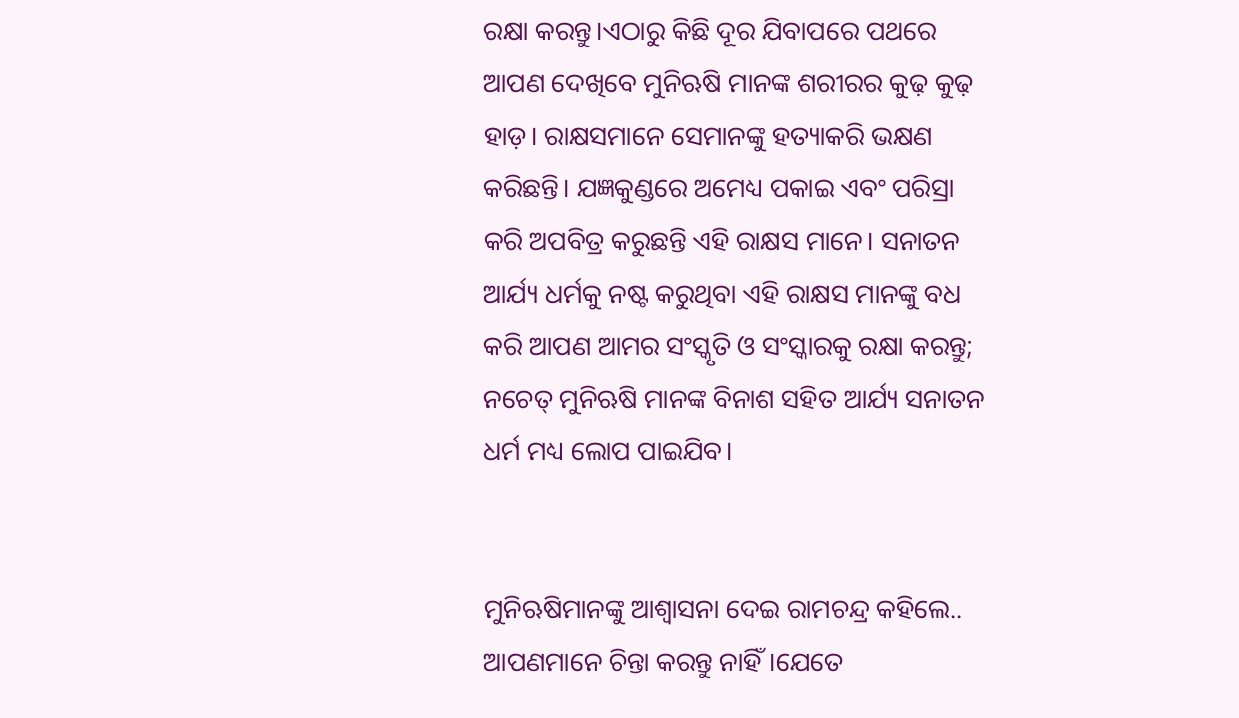ରକ୍ଷା କରନ୍ତୁ।ଏଠାରୁ କିଛି ଦୂର ଯିବାପରେ ପଥରେ ଆପଣ ଦେଖିବେ ମୁନିଋଷି ମାନଙ୍କ ଶରୀରର କୁଢ଼ କୁଢ଼ ହାଡ଼। ରାକ୍ଷସମାନେ ସେମାନଙ୍କୁ ହତ୍ୟାକରି ଭକ୍ଷଣ କରିଛନ୍ତି। ଯଜ୍ଞକୁଣ୍ଡରେ ଅମେଧ୍ୟ ପକାଇ ଏବଂ ପରିସ୍ରା କରି ଅପବିତ୍ର କରୁଛନ୍ତି ଏହି ରାକ୍ଷସ ମାନେ। ସନାତନ ଆର୍ଯ୍ୟ ଧର୍ମକୁ ନଷ୍ଟ କରୁଥିବା ଏହି ରାକ୍ଷସ ମାନଙ୍କୁ ବଧ କରି ଆପଣ ଆମର ସଂସ୍କୃତି ଓ ସଂସ୍କାରକୁ ରକ୍ଷା କରନ୍ତୁ; ନଚେତ୍ ମୁନିଋଷି ମାନଙ୍କ ବିନାଶ ସହିତ ଆର୍ଯ୍ୟ ସନାତନ ଧର୍ମ ମଧ୍ୟ ଲୋପ ପାଇଯିବ।


ମୁନିଋଷିମାନଙ୍କୁ ଆଶ୍ଵାସନା ଦେଇ ରାମଚନ୍ଦ୍ର କହିଲେ.. ଆପଣମାନେ ଚିନ୍ତା କରନ୍ତୁ ନାହିଁ।ଯେତେ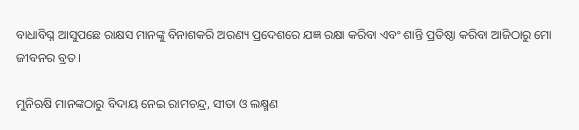ବାଧାବିଘ୍ନ ଆସୁପଛେ ରାକ୍ଷସ ମାନଙ୍କୁ ବିନାଶକରି ଅରଣ୍ୟ ପ୍ରଦେଶରେ ଯଜ୍ଞ ରକ୍ଷା କରିବା ଏବଂ ଶାନ୍ତି ପ୍ରତିଷ୍ଠା କରିବା ଆଜିଠାରୁ ମୋ ଜୀବନର ବ୍ରତ।

ମୁନିଋଷି ମାନଙ୍କଠାରୁ ବିଦାୟ ନେଇ ରାମଚନ୍ଦ୍ର, ସୀତା ଓ ଲକ୍ଷ୍ମଣ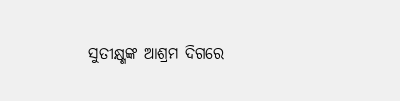ସୁତୀକ୍ଷ୍ଣଙ୍କ ଆଶ୍ରମ ଦିଗରେ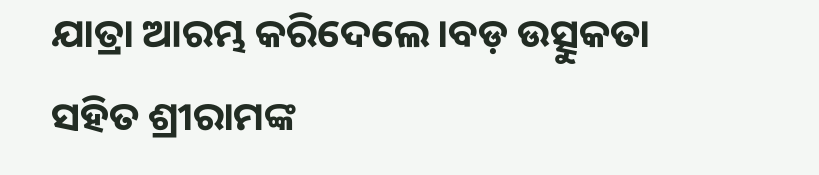ଯାତ୍ରା ଆରମ୍ଭ କରିଦେଲେ।ବଡ଼ ଉତ୍ସୁକତା ସହିତ ଶ୍ରୀରାମଙ୍କ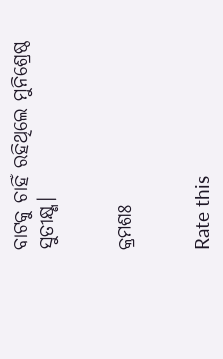ବାଟକୁ ଚାହିଁ ରହିଥିଲେ ମୁନିଶ୍ରେଷ୍ଠ ସୁତୀକ୍ଷ୍ଣ।


କ୍ରମଶଃ


Rate this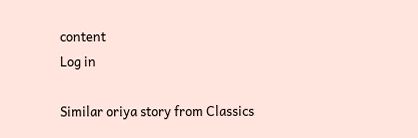content
Log in

Similar oriya story from Classics